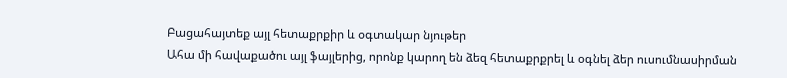Բացահայտեք այլ հետաքրքիր և օգտակար նյութեր
Ահա մի հավաքածու այլ ֆայլերից, որոնք կարող են ձեզ հետաքրքրել և օգնել ձեր ուսումնասիրման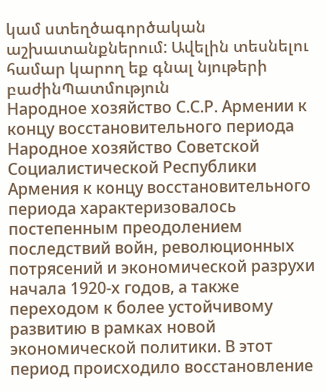կամ ստեղծագործական աշխատանքներում: Ավելին տեսնելու համար կարող եք գնալ նյութերի բաժինՊատմություն
Народное хозяйство С.С.Р. Армении к концу восстановительного периода
Народное хозяйство Советской Социалистической Республики Армения к концу восстановительного периода характеризовалось постепенным преодолением последствий войн, революционных потрясений и экономической разрухи начала 1920-х годов, а также переходом к более устойчивому развитию в рамках новой экономической политики. В этот период происходило восстановление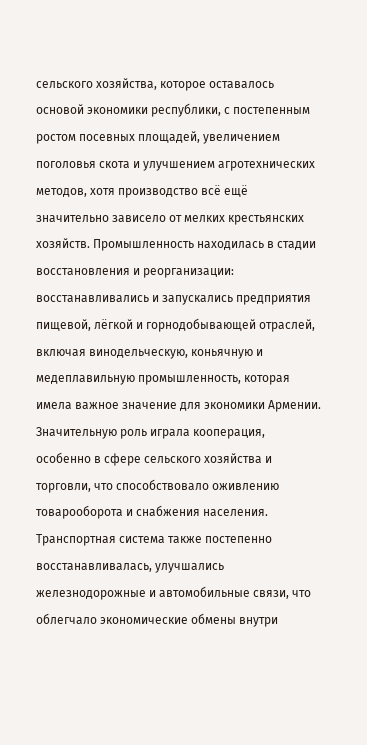сельского хозяйства, которое оставалось основой экономики республики, с постепенным ростом посевных площадей, увеличением поголовья скота и улучшением агротехнических методов, хотя производство всё ещё значительно зависело от мелких крестьянских хозяйств. Промышленность находилась в стадии восстановления и реорганизации: восстанавливались и запускались предприятия пищевой, лёгкой и горнодобывающей отраслей, включая винодельческую, коньячную и медеплавильную промышленность, которая имела важное значение для экономики Армении. Значительную роль играла кооперация, особенно в сфере сельского хозяйства и торговли, что способствовало оживлению товарооборота и снабжения населения. Транспортная система также постепенно восстанавливалась, улучшались железнодорожные и автомобильные связи, что облегчало экономические обмены внутри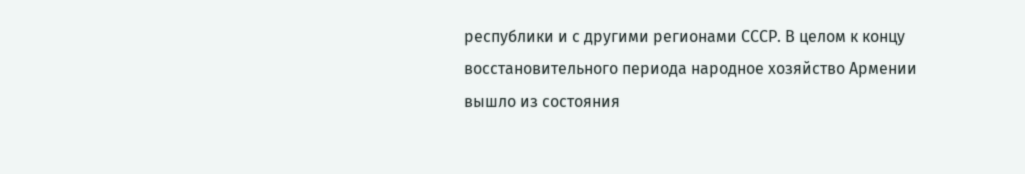республики и с другими регионами СССР. В целом к концу восстановительного периода народное хозяйство Армении вышло из состояния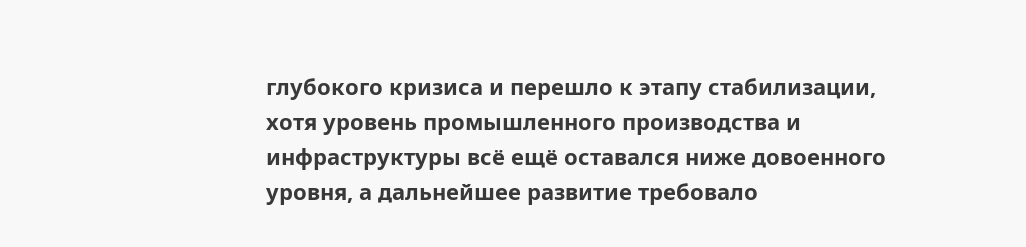глубокого кризиса и перешло к этапу стабилизации, хотя уровень промышленного производства и инфраструктуры всё ещё оставался ниже довоенного уровня, а дальнейшее развитие требовало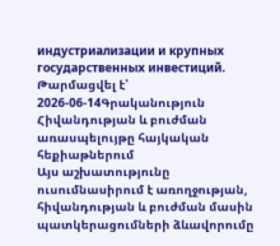индустриализации и крупных государственных инвестиций.
Թարմացվել է՝ 2026-06-14Գրականություն
Հիվանդության և բուժման առասպելույթը հայկական հեքիաթներում
Այս աշխատությունը ուսումնասիրում է առողջության, հիվանդության և բուժման մասին պատկերացումների ձևավորումը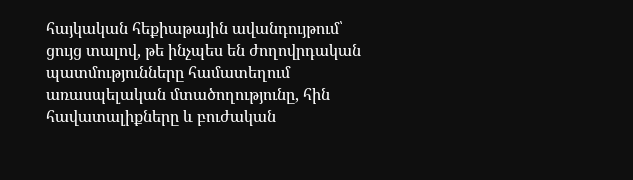հայկական հեքիաթային ավանդույթում՝ ցույց տալով, թե ինչպես են ժողովրդական պատմությունները համատեղում առասպելական մտածողությունը, հին հավատալիքները և բուժական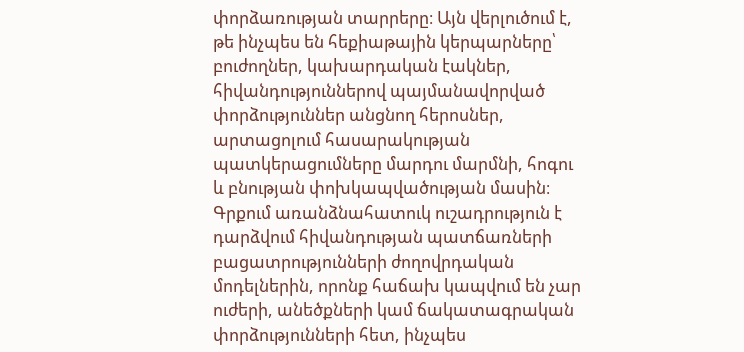փորձառության տարրերը։ Այն վերլուծում է, թե ինչպես են հեքիաթային կերպարները՝ բուժողներ, կախարդական էակներ, հիվանդություններով պայմանավորված փորձություններ անցնող հերոսներ, արտացոլում հասարակության պատկերացումները մարդու մարմնի, հոգու և բնության փոխկապվածության մասին։ Գրքում առանձնահատուկ ուշադրություն է դարձվում հիվանդության պատճառների բացատրությունների ժողովրդական մոդելներին, որոնք հաճախ կապվում են չար ուժերի, անեծքների կամ ճակատագրական փորձությունների հետ, ինչպես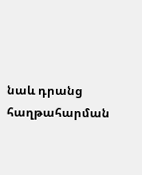նաև դրանց հաղթահարման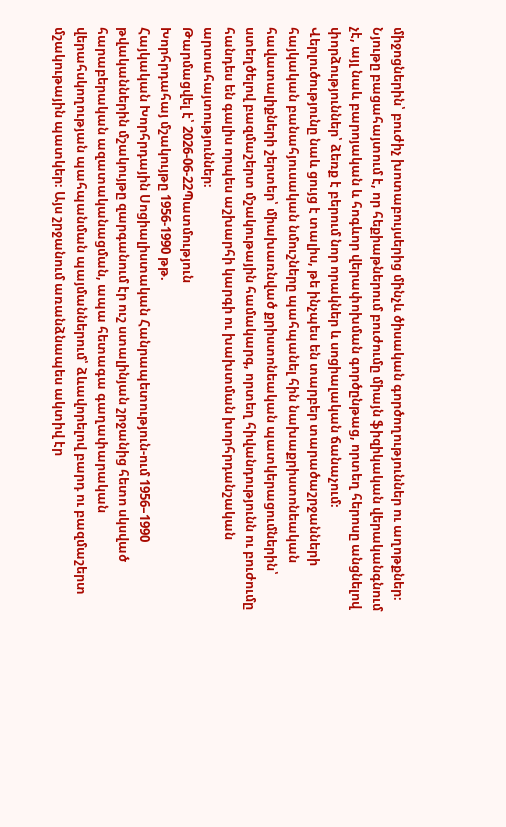միջոցներին՝ բուժիչ խոտաբույսերից մինչև ծիսական գործողություններ ու աղոթքներ։ Նյութը բացահայտում է, որ հեքիաթներում բուժումը միայն ֆիզիկական վերականգնում չէ, այլ նաև բարոյական և հոգևոր վերափոխման գործընթաց, որտեղ հերոսը անցնելով փորձություններ՝ ձեռք է բերում նոր որակներ և սոցիալական ճանաչում։ Վերլուծությունը նաև ցույց է տալիս, թե ինչպես են տարբեր տարածաշրջանների հայկական բանահյուսական նմուշները պահպանել հին նախաքրիստոնեական հավատալիքների շերտեր՝ միախառնված քրիստոնեական պատկերացումներին՝ ստեղծելով բազմաշերտ մշակութային համակարգ, որտեղ հիվանդությունն ու բուժումը հանդես են գալիս որպես աշխարհի կարգի ու խախտման խորհրդանշական արտահայտություններ։
Թարմացվել է՝ 2026-06-22Պատմություն
Խորհրդահայ մշակույթը 1956-1990 թթ.
Հայկական Խորհրդային Սոցիալիստական Հանրապետություն-ում 1956–1990 թվականներին մշակույթը զարգանում էր ուշ ստալինյան շրջանից հետո սկսված հարաբերական ազատականացման, ապա հետագա գաղափարական վերահսկողության պահպանման պայմաններում՝ ձևավորելով բարդ ու բազմաշերտ մշակութային պատկեր։ Այս շրջանում առանձնապես ակտիվ էր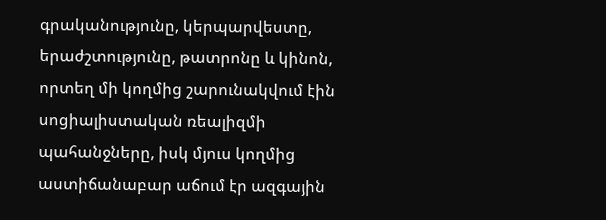գրականությունը, կերպարվեստը, երաժշտությունը, թատրոնը և կինոն, որտեղ մի կողմից շարունակվում էին սոցիալիստական ռեալիզմի պահանջները, իսկ մյուս կողմից աստիճանաբար աճում էր ազգային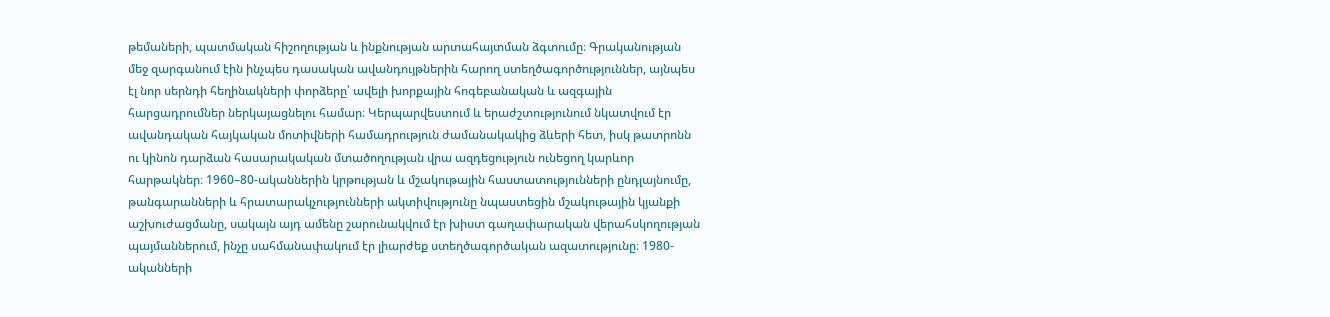թեմաների, պատմական հիշողության և ինքնության արտահայտման ձգտումը։ Գրականության մեջ զարգանում էին ինչպես դասական ավանդույթներին հարող ստեղծագործություններ, այնպես էլ նոր սերնդի հեղինակների փորձերը՝ ավելի խորքային հոգեբանական և ազգային հարցադրումներ ներկայացնելու համար։ Կերպարվեստում և երաժշտությունում նկատվում էր ավանդական հայկական մոտիվների համադրություն ժամանակակից ձևերի հետ, իսկ թատրոնն ու կինոն դարձան հասարակական մտածողության վրա ազդեցություն ունեցող կարևոր հարթակներ։ 1960–80-ականներին կրթության և մշակութային հաստատությունների ընդլայնումը, թանգարանների և հրատարակչությունների ակտիվությունը նպաստեցին մշակութային կյանքի աշխուժացմանը, սակայն այդ ամենը շարունակվում էր խիստ գաղափարական վերահսկողության պայմաններում, ինչը սահմանափակում էր լիարժեք ստեղծագործական ազատությունը։ 1980-ականների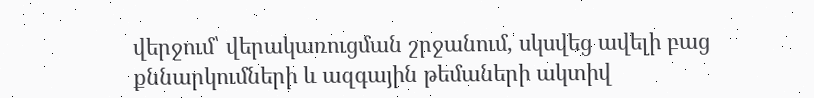վերջում՝ վերակառուցման շրջանում, սկսվեց ավելի բաց քննարկումների և ազգային թեմաների ակտիվ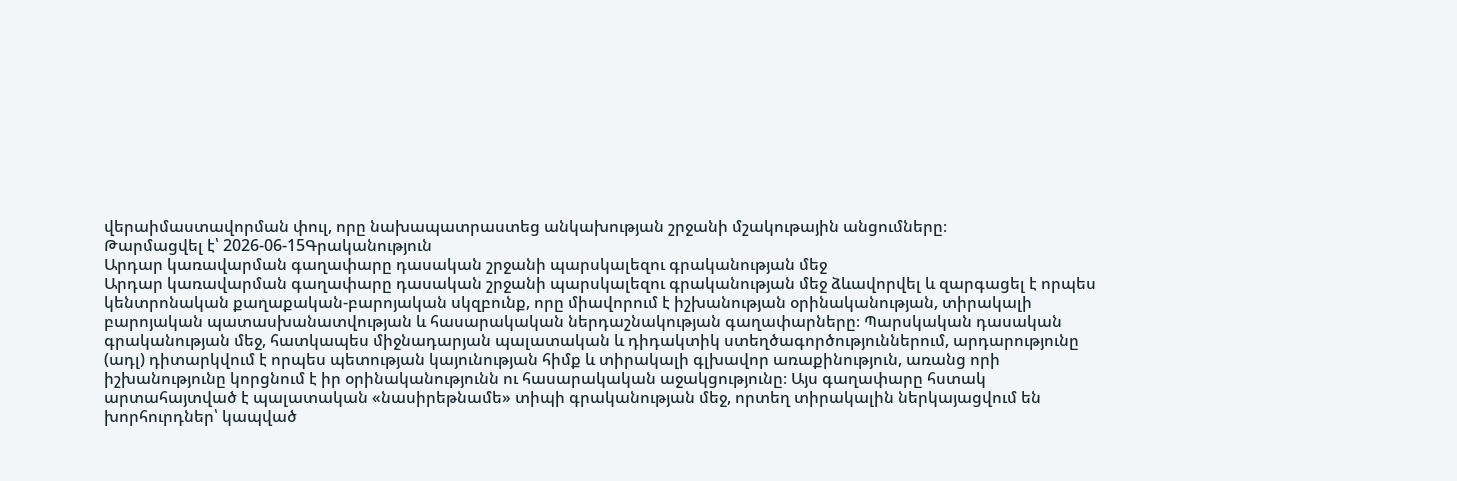վերաիմաստավորման փուլ, որը նախապատրաստեց անկախության շրջանի մշակութային անցումները։
Թարմացվել է՝ 2026-06-15Գրականություն
Արդար կառավարման գաղափարը դասական շրջանի պարսկալեզու գրականության մեջ
Արդար կառավարման գաղափարը դասական շրջանի պարսկալեզու գրականության մեջ ձևավորվել և զարգացել է որպես կենտրոնական քաղաքական-բարոյական սկզբունք, որը միավորում է իշխանության օրինականության, տիրակալի բարոյական պատասխանատվության և հասարակական ներդաշնակության գաղափարները։ Պարսկական դասական գրականության մեջ, հատկապես միջնադարյան պալատական և դիդակտիկ ստեղծագործություններում, արդարությունը (ադլ) դիտարկվում է որպես պետության կայունության հիմք և տիրակալի գլխավոր առաքինություն, առանց որի իշխանությունը կորցնում է իր օրինականությունն ու հասարակական աջակցությունը։ Այս գաղափարը հստակ արտահայտված է պալատական «նասիրեթնամե» տիպի գրականության մեջ, որտեղ տիրակալին ներկայացվում են խորհուրդներ՝ կապված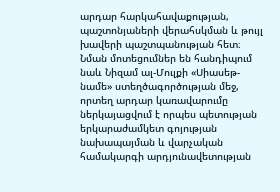արդար հարկահավաքության, պաշտոնյաների վերահսկման և թույլ խավերի պաշտպանության հետ։ Նման մոտեցումներ են հանդիպում նաև Նիզամ ալ-Մուլքի «Սիասեթ-նամե» ստեղծագործության մեջ, որտեղ արդար կառավարումը ներկայացվում է որպես պետության երկարաժամկետ գոյության նախապայման և վարչական համակարգի արդյունավետության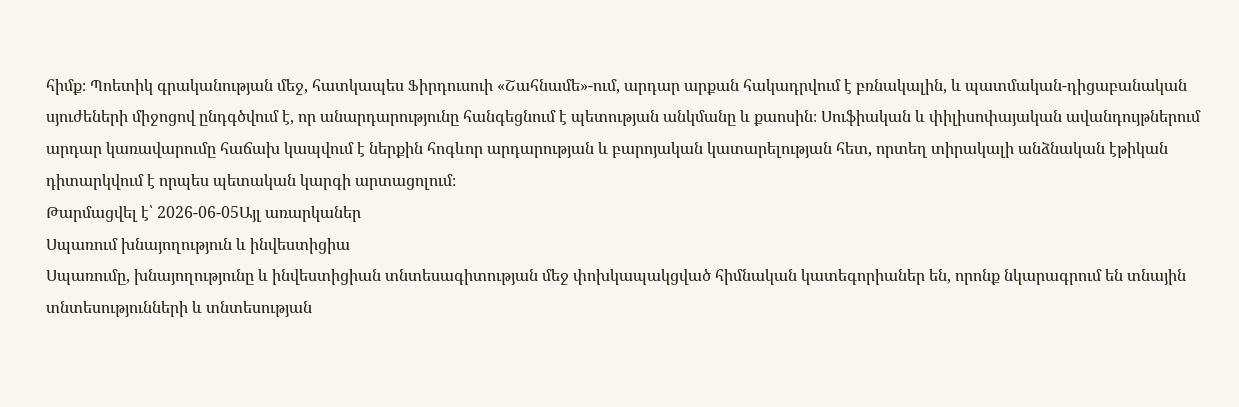հիմք։ Պոետիկ գրականության մեջ, հատկապես Ֆիրդուսուի «Շահնամե»-ում, արդար արքան հակադրվում է բռնակալին, և պատմական-դիցաբանական սյուժեների միջոցով ընդգծվում է, որ անարդարությունը հանգեցնում է պետության անկմանը և քաոսին։ Սուֆիական և փիլիսոփայական ավանդույթներում արդար կառավարումը հաճախ կապվում է ներքին հոգևոր արդարության և բարոյական կատարելության հետ, որտեղ տիրակալի անձնական էթիկան դիտարկվում է որպես պետական կարգի արտացոլում։
Թարմացվել է՝ 2026-06-05Այլ առարկաներ
Սպառում խնայողություն և ինվեստիցիա
Սպառումը, խնայողությունը և ինվեստիցիան տնտեսագիտության մեջ փոխկապակցված հիմնական կատեգորիաներ են, որոնք նկարագրում են տնային տնտեսությունների և տնտեսության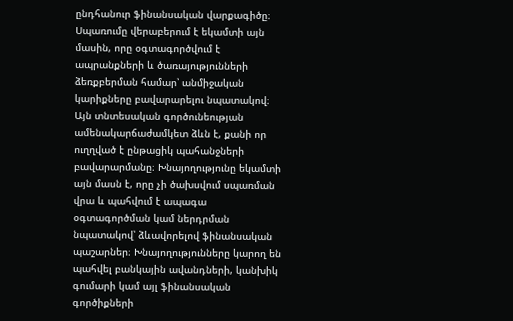ընդհանուր ֆինանսական վարքագիծը։ Սպառումը վերաբերում է եկամտի այն մասին, որը օգտագործվում է ապրանքների և ծառայությունների ձեռքբերման համար՝ անմիջական կարիքները բավարարելու նպատակով։ Այն տնտեսական գործունեության ամենակարճաժամկետ ձևն է, քանի որ ուղղված է ընթացիկ պահանջների բավարարմանը։ Խնայողությունը եկամտի այն մասն է, որը չի ծախսվում սպառման վրա և պահվում է ապագա օգտագործման կամ ներդրման նպատակով՝ ձևավորելով ֆինանսական պաշարներ։ Խնայողությունները կարող են պահվել բանկային ավանդների, կանխիկ գումարի կամ այլ ֆինանսական գործիքների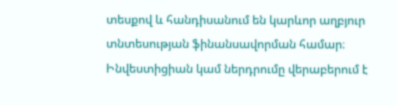տեսքով և հանդիսանում են կարևոր աղբյուր տնտեսության ֆինանսավորման համար։ Ինվեստիցիան կամ ներդրումը վերաբերում է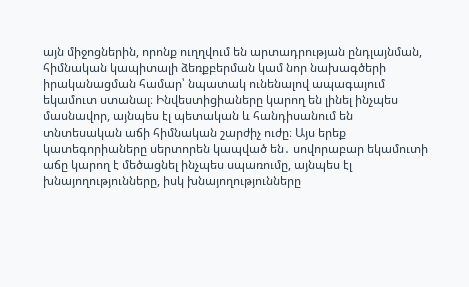այն միջոցներին, որոնք ուղղվում են արտադրության ընդլայնման, հիմնական կապիտալի ձեռքբերման կամ նոր նախագծերի իրականացման համար՝ նպատակ ունենալով ապագայում եկամուտ ստանալ։ Ինվեստիցիաները կարող են լինել ինչպես մասնավոր, այնպես էլ պետական և հանդիսանում են տնտեսական աճի հիմնական շարժիչ ուժը։ Այս երեք կատեգորիաները սերտորեն կապված են․ սովորաբար եկամուտի աճը կարող է մեծացնել ինչպես սպառումը, այնպես էլ խնայողությունները, իսկ խնայողությունները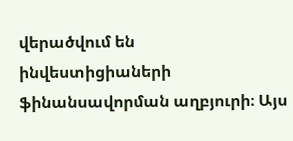վերածվում են ինվեստիցիաների ֆինանսավորման աղբյուրի։ Այս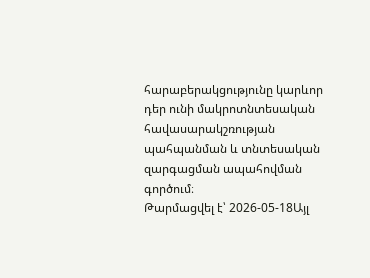հարաբերակցությունը կարևոր դեր ունի մակրոտնտեսական հավասարակշռության պահպանման և տնտեսական զարգացման ապահովման գործում։
Թարմացվել է՝ 2026-05-18Այլ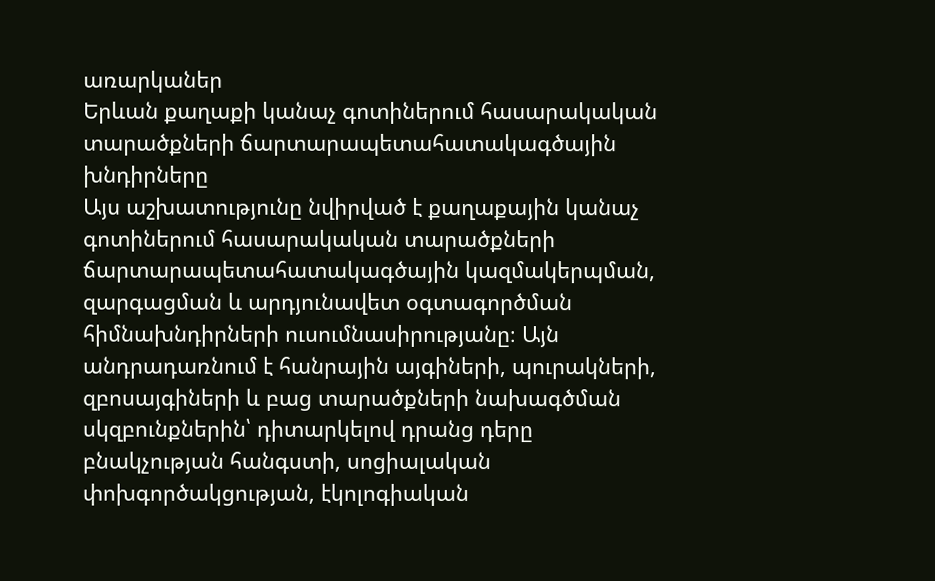առարկաներ
Երևան քաղաքի կանաչ գոտիներում հասարակական տարածքների ճարտարապետահատակագծային խնդիրները
Այս աշխատությունը նվիրված է քաղաքային կանաչ գոտիներում հասարակական տարածքների ճարտարապետահատակագծային կազմակերպման, զարգացման և արդյունավետ օգտագործման հիմնախնդիրների ուսումնասիրությանը։ Այն անդրադառնում է հանրային այգիների, պուրակների, զբոսայգիների և բաց տարածքների նախագծման սկզբունքներին՝ դիտարկելով դրանց դերը բնակչության հանգստի, սոցիալական փոխգործակցության, էկոլոգիական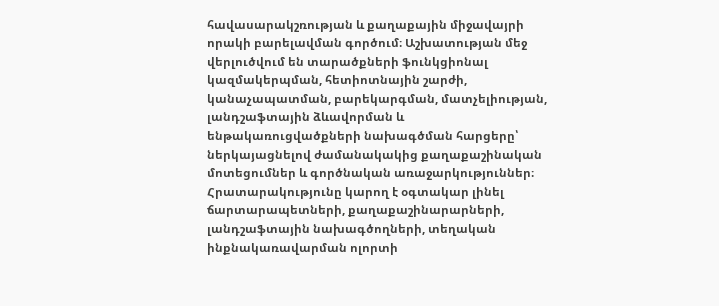հավասարակշռության և քաղաքային միջավայրի որակի բարելավման գործում։ Աշխատության մեջ վերլուծվում են տարածքների ֆունկցիոնալ կազմակերպման, հետիոտնային շարժի, կանաչապատման, բարեկարգման, մատչելիության, լանդշաֆտային ձևավորման և ենթակառուցվածքների նախագծման հարցերը՝ ներկայացնելով ժամանակակից քաղաքաշինական մոտեցումներ և գործնական առաջարկություններ։ Հրատարակությունը կարող է օգտակար լինել ճարտարապետների, քաղաքաշինարարների, լանդշաֆտային նախագծողների, տեղական ինքնակառավարման ոլորտի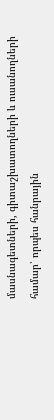մասնագետների, գիտաշխատողների և ուսանողների համար՝ որպես հանրային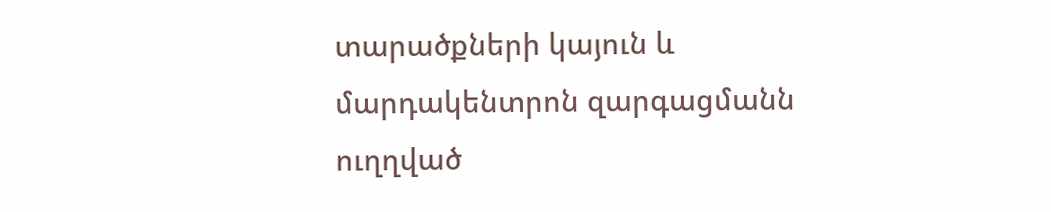տարածքների կայուն և մարդակենտրոն զարգացմանն ուղղված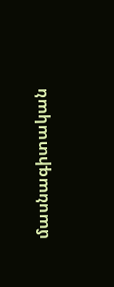մասնագիտական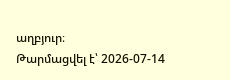աղբյուր։
Թարմացվել է՝ 2026-07-14